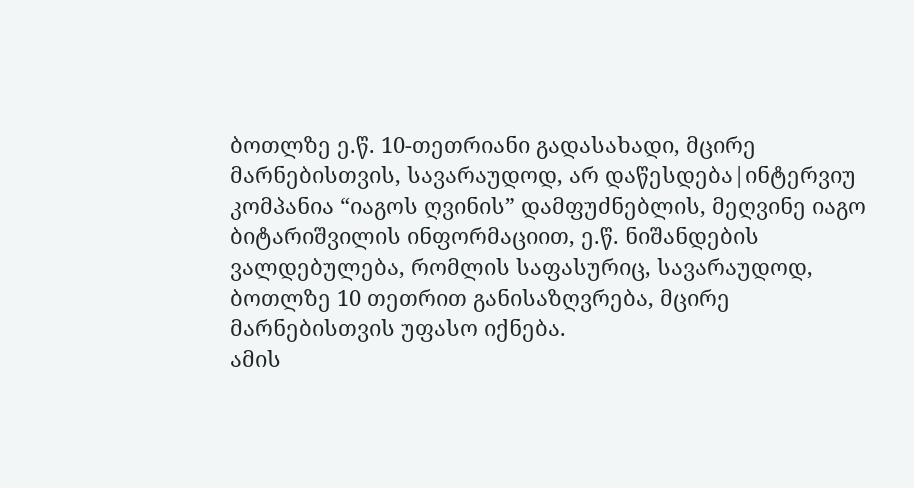ბოთლზე ე.წ. 10-თეთრიანი გადასახადი, მცირე მარნებისთვის, სავარაუდოდ, არ დაწესდება|ინტერვიუ
კომპანია “იაგოს ღვინის” დამფუძნებლის, მეღვინე იაგო ბიტარიშვილის ინფორმაციით, ე.წ. ნიშანდების ვალდებულება, რომლის საფასურიც, სავარაუდოდ, ბოთლზე 10 თეთრით განისაზღვრება, მცირე მარნებისთვის უფასო იქნება.
ამის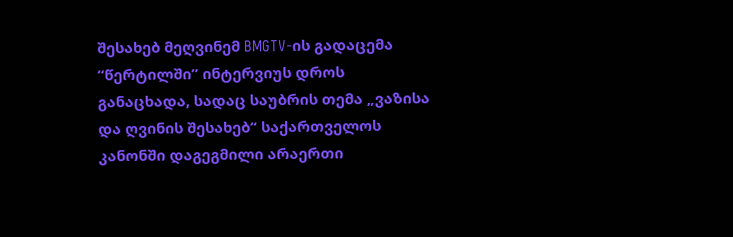შესახებ მეღვინემ BMGTV-ის გადაცემა “წერტილში” ინტერვიუს დროს განაცხადა, სადაც საუბრის თემა „ვაზისა და ღვინის შესახებ“ საქართველოს კანონში დაგეგმილი არაერთი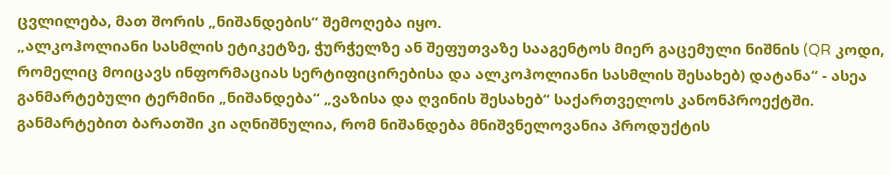ცვლილება, მათ შორის „ნიშანდების“ შემოღება იყო.
„ალკოჰოლიანი სასმლის ეტიკეტზე, ჭურჭელზე ან შეფუთვაზე სააგენტოს მიერ გაცემული ნიშნის (QR კოდი, რომელიც მოიცავს ინფორმაციას სერტიფიცირებისა და ალკოჰოლიანი სასმლის შესახებ) დატანა“ - ასეა განმარტებული ტერმინი „ნიშანდება“ „ვაზისა და ღვინის შესახებ“ საქართველოს კანონპროექტში. განმარტებით ბარათში კი აღნიშნულია, რომ ნიშანდება მნიშვნელოვანია პროდუქტის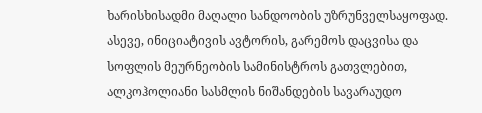ხარისხისადმი მაღალი სანდოობის უზრუნველსაყოფად. ასევე, ინიციატივის ავტორის, გარემოს დაცვისა და სოფლის მეურნეობის სამინისტროს გათვლებით, ალკოჰოლიანი სასმლის ნიშანდების სავარაუდო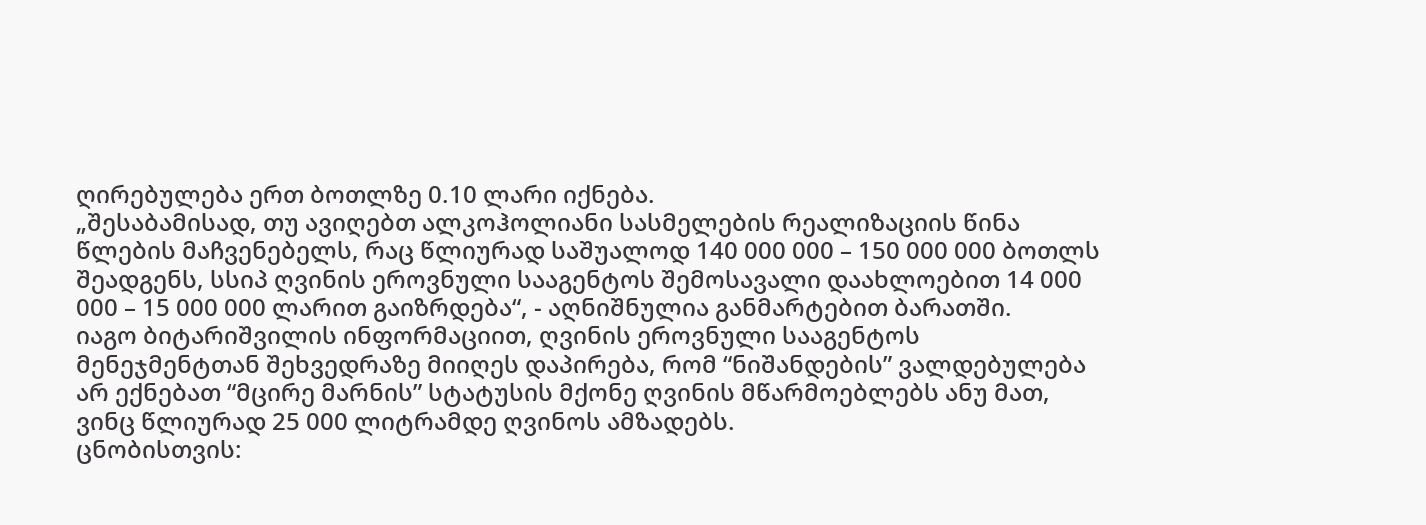ღირებულება ერთ ბოთლზე 0.10 ლარი იქნება.
„შესაბამისად, თუ ავიღებთ ალკოჰოლიანი სასმელების რეალიზაციის წინა წლების მაჩვენებელს, რაც წლიურად საშუალოდ 140 000 000 – 150 000 000 ბოთლს შეადგენს, სსიპ ღვინის ეროვნული სააგენტოს შემოსავალი დაახლოებით 14 000 000 – 15 000 000 ლარით გაიზრდება“, - აღნიშნულია განმარტებით ბარათში.
იაგო ბიტარიშვილის ინფორმაციით, ღვინის ეროვნული სააგენტოს მენეჯმენტთან შეხვედრაზე მიიღეს დაპირება, რომ “ნიშანდების” ვალდებულება არ ექნებათ “მცირე მარნის” სტატუსის მქონე ღვინის მწარმოებლებს ანუ მათ, ვინც წლიურად 25 000 ლიტრამდე ღვინოს ამზადებს.
ცნობისთვის: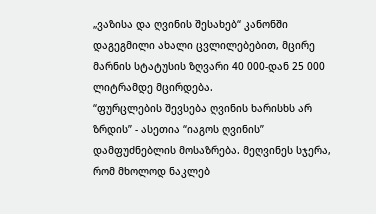„ვაზისა და ღვინის შესახებ“ კანონში დაგეგმილი ახალი ცვლილებებით, მცირე მარნის სტატუსის ზღვარი 40 000-დან 25 000 ლიტრამდე მცირდება.
“ფურცლების შევსება ღვინის ხარისხს არ ზრდის” - ასეთია “იაგოს ღვინის” დამფუძნებლის მოსაზრება. მეღვინეს სჯერა, რომ მხოლოდ ნაკლებ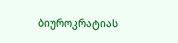ბიუროკრატიას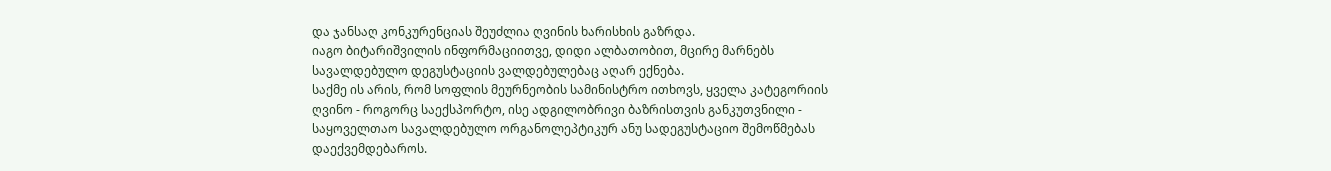და ჯანსაღ კონკურენციას შეუძლია ღვინის ხარისხის გაზრდა.
იაგო ბიტარიშვილის ინფორმაციითვე, დიდი ალბათობით, მცირე მარნებს სავალდებულო დეგუსტაციის ვალდებულებაც აღარ ექნება.
საქმე ის არის, რომ სოფლის მეურნეობის სამინისტრო ითხოვს, ყველა კატეგორიის ღვინო - როგორც საექსპორტო, ისე ადგილობრივი ბაზრისთვის განკუთვნილი - საყოველთაო სავალდებულო ორგანოლეპტიკურ ანუ სადეგუსტაციო შემოწმებას დაექვემდებაროს.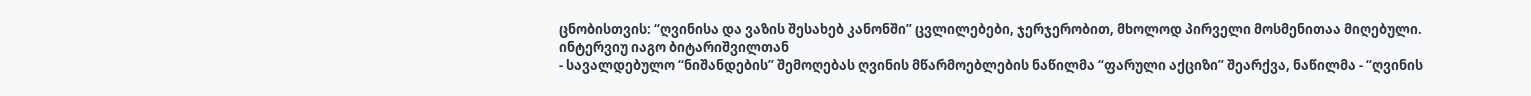ცნობისთვის: “ღვინისა და ვაზის შესახებ კანონში” ცვლილებები, ჯერჯერობით, მხოლოდ პირველი მოსმენითაა მიღებული.
ინტერვიუ იაგო ბიტარიშვილთან
- სავალდებულო “ნიშანდების” შემოღებას ღვინის მწარმოებლების ნაწილმა “ფარული აქციზი” შეარქვა, ნაწილმა - “ღვინის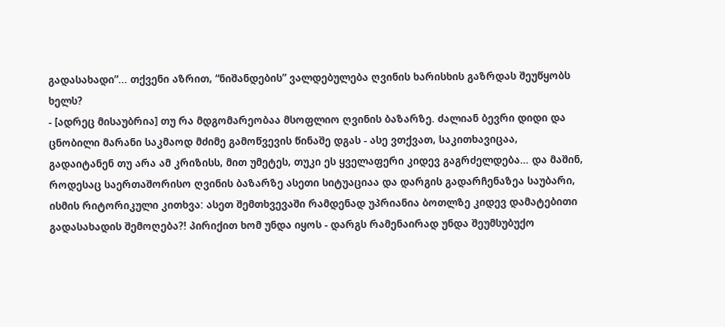გადასახადი”... თქვენი აზრით, “ნიშანდების” ვალდებულება ღვინის ხარისხის გაზრდას შეუწყობს ხელს?
- [ადრეც მისაუბრია] თუ რა მდგომარეობაა მსოფლიო ღვინის ბაზარზე. ძალიან ბევრი დიდი და ცნობილი მარანი საკმაოდ მძიმე გამოწვევის წინაშე დგას - ასე ვთქვათ, საკითხავიცაა, გადაიტანენ თუ არა ამ კრიზისს, მით უმეტეს, თუკი ეს ყველაფერი კიდევ გაგრძელდება… და მაშინ, როდესაც საერთაშორისო ღვინის ბაზარზე ასეთი სიტუაციაა და დარგის გადარჩენაზეა საუბარი, ისმის რიტორიკული კითხვა: ასეთ შემთხვევაში რამდენად უპრიანია ბოთლზე კიდევ დამატებითი გადასახადის შემოღება?! პირიქით ხომ უნდა იყოს - დარგს რამენაირად უნდა შეუმსუბუქო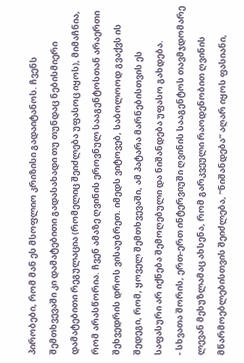პირობები, რომ მან ეს მსოფლიო კრიზისი გადაიტანოს. ჩვენს შემთხვევაში კი დამატებითი გადასახადი თუ თუნდაც ნებისმიერი დამატებითი რეგულაცია (რომელიც შეიძლება უფასოც იყოს), მიმაჩნია, რომ არასწორია. ჩვენ ამაზე ღვინის ეროვნულ სააგენტოსთან არაერთი შეხვედრის დროს ვისაუბრეთ. იმედს ვიტოვებ, საბოლოოდ გვაქვს ის შედეგი, რომ, ყოველ შემთხვევაში, ამ პატარა მარნებისთვის ეს საფასური არ იქნება შემოღებული და ნიშანდება უფასო გახდება.
- სხვათა შორის, ერთ-ერთ ინტერვიუში ღვინის სააგენტოს თავმჯდომარე ლევან მეხუზლამაც ახსენა, რომ გარკვეული რაოდენობით ღვინის მწარმოებლებისთვის შეიძლება, “ნიშანდება” აღარ იყოს ფასიანი,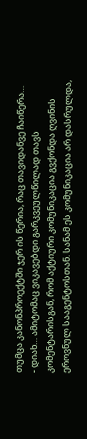თუმცა კანონპროექტში ჯერ ის წერია, რაც თავიდანვე ჩაიწერა…
- დიახ… ამიტომაც ვიკავებდი გარკვეულწილად თავს კომენტარისგან, რომ აქტიური კომუნიკაცია გვქონდა ღვინის ეროვნულ სააგენტოსთან. სანამ ეს კომუნიკაცია არ დასრულდა,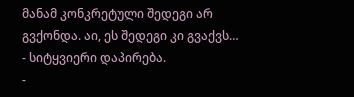მანამ კონკრეტული შედეგი არ გვქონდა. აი, ეს შედეგი კი გვაქვს…
- სიტყვიერი დაპირება.
-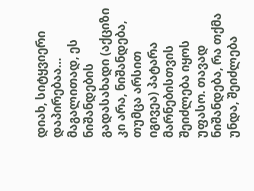დიახ, სიტყვიერი დაპირებაა… მაგალითად, ეს ნიშანდების გადასახადი (აქციზი კი არა, ნიშანდება, თუმცა არსით იგივეა) პატარა მარნებისთვის შეიძლება იყოს უფასო. თავად ნიშანდება, რა თქმა უნდა, შეიძლება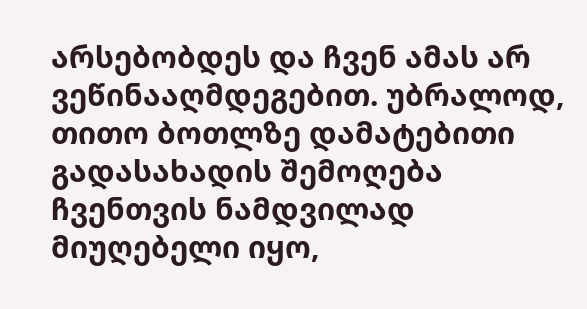არსებობდეს და ჩვენ ამას არ ვეწინააღმდეგებით. უბრალოდ, თითო ბოთლზე დამატებითი გადასახადის შემოღება ჩვენთვის ნამდვილად მიუღებელი იყო,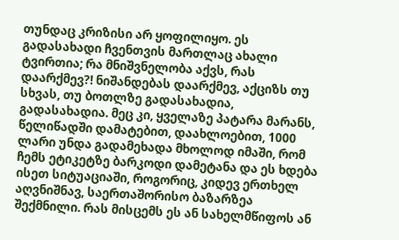თუნდაც კრიზისი არ ყოფილიყო. ეს გადასახადი ჩვენთვის მართლაც ახალი ტვირთია; რა მნიშვნელობა აქვს, რას დაარქმევ?! ნიშანდებას დაარქმევ, აქციზს თუ სხვას, თუ ბოთლზე გადასახადია, გადასახადია. მეც კი, ყველაზე პატარა მარანს, წელიწადში დამატებით, დაახლოებით, 1000 ლარი უნდა გადამეხადა მხოლოდ იმაში, რომ ჩემს ეტიკეტზე ბარკოდი დამეტანა და ეს ხდება ისეთ სიტუაციაში, როგორიც, კიდევ ერთხელ აღვნიშნავ, საერთაშორისო ბაზარზეა შექმნილი. რას მისცემს ეს ან სახელმწიფოს ან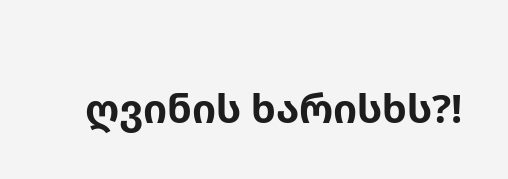ღვინის ხარისხს?!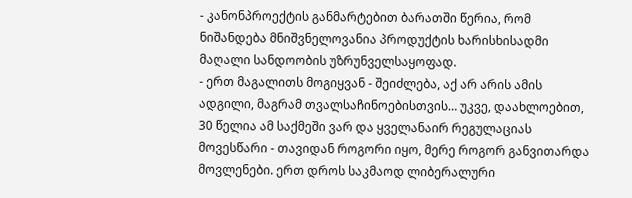- კანონპროექტის განმარტებით ბარათში წერია, რომ ნიშანდება მნიშვნელოვანია პროდუქტის ხარისხისადმი მაღალი სანდოობის უზრუნველსაყოფად.
- ერთ მაგალითს მოგიყვან - შეიძლება, აქ არ არის ამის ადგილი, მაგრამ თვალსაჩინოებისთვის… უკვე, დაახლოებით, 30 წელია ამ საქმეში ვარ და ყველანაირ რეგულაციას მოვესწარი - თავიდან როგორი იყო, მერე როგორ განვითარდა მოვლენები. ერთ დროს საკმაოდ ლიბერალური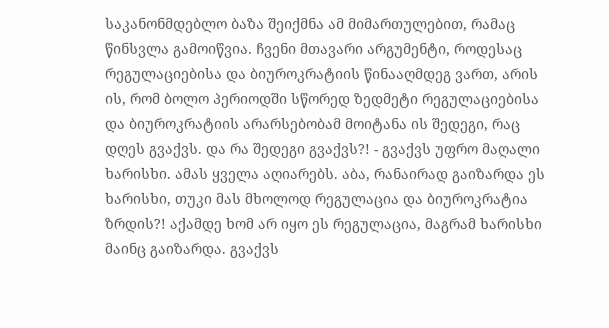საკანონმდებლო ბაზა შეიქმნა ამ მიმართულებით, რამაც წინსვლა გამოიწვია. ჩვენი მთავარი არგუმენტი, როდესაც რეგულაციებისა და ბიუროკრატიის წინააღმდეგ ვართ, არის ის, რომ ბოლო პერიოდში სწორედ ზედმეტი რეგულაციებისა და ბიუროკრატიის არარსებობამ მოიტანა ის შედეგი, რაც დღეს გვაქვს. და რა შედეგი გვაქვს?! - გვაქვს უფრო მაღალი ხარისხი. ამას ყველა აღიარებს. აბა, რანაირად გაიზარდა ეს ხარისხი, თუკი მას მხოლოდ რეგულაცია და ბიუროკრატია ზრდის?! აქამდე ხომ არ იყო ეს რეგულაცია, მაგრამ ხარისხი მაინც გაიზარდა. გვაქვს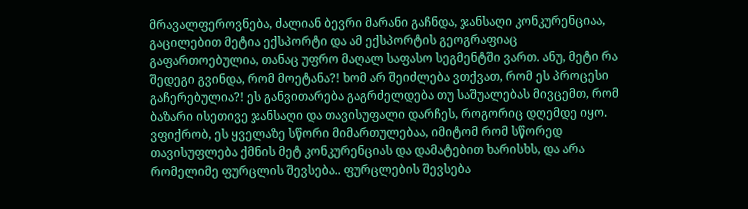მრავალფეროვნება, ძალიან ბევრი მარანი გაჩნდა, ჯანსაღი კონკურენციაა, გაცილებით მეტია ექსპორტი და ამ ექსპორტის გეოგრაფიაც გაფართოებულია, თანაც უფრო მაღალ საფასო სეგმენტში ვართ. ანუ, მეტი რა შედეგი გვინდა, რომ მოეტანა?! ხომ არ შეიძლება ვთქვათ, რომ ეს პროცესი გაჩერებულია?! ეს განვითარება გაგრძელდება თუ საშუალებას მივცემთ, რომ ბაზარი ისეთივე ჯანსაღი და თავისუფალი დარჩეს, როგორიც დღემდე იყო. ვფიქრობ, ეს ყველაზე სწორი მიმართულებაა, იმიტომ რომ სწორედ თავისუფლება ქმნის მეტ კონკურენციას და დამატებით ხარისხს, და არა რომელიმე ფურცლის შევსება.. ფურცლების შევსება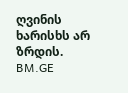ღვინის ხარისხს არ ზრდის.
BM.GE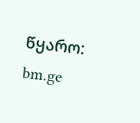წყარო: bm.ge